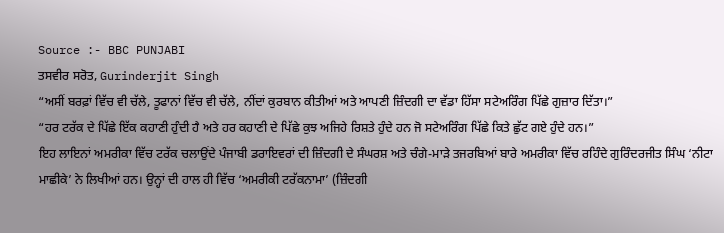Source :- BBC PUNJABI
ਤਸਵੀਰ ਸਰੋਤ, Gurinderjit Singh
“ਅਸੀਂ ਬਰਫ਼ਾਂ ਵਿੱਚ ਵੀ ਚੱਲੇ, ਤੂਫਾਨਾਂ ਵਿੱਚ ਵੀ ਚੱਲੇ, ਨੀਂਦਾਂ ਕੁਰਬਾਨ ਕੀਤੀਆਂ ਅਤੇ ਆਪਣੀ ਜ਼ਿੰਦਗੀ ਦਾ ਵੱਡਾ ਹਿੱਸਾ ਸਟੇਅਰਿੰਗ ਪਿੱਛੇ ਗੁਜ਼ਾਰ ਦਿੱਤਾ।”
“ਹਰ ਟਰੱਕ ਦੇ ਪਿੱਛੇ ਇੱਕ ਕਹਾਣੀ ਹੁੰਦੀ ਹੈ ਅਤੇ ਹਰ ਕਹਾਣੀ ਦੇ ਪਿੱਛੇ ਕੁਝ ਅਜਿਹੇ ਰਿਸ਼ਤੇ ਹੁੰਦੇ ਹਨ ਜੋ ਸਟੇਅਰਿੰਗ ਪਿੱਛੇ ਕਿਤੇ ਛੁੱਟ ਗਏ ਹੁੰਦੇ ਹਨ।”
ਇਹ ਲਾਇਨਾਂ ਅਮਰੀਕਾ ਵਿੱਚ ਟਰੱਕ ਚਲਾਉਂਦੇ ਪੰਜਾਬੀ ਡਰਾਇਵਰਾਂ ਦੀ ਜ਼ਿੰਦਗੀ ਦੇ ਸੰਘਰਸ਼ ਅਤੇ ਚੰਗੇ-ਮਾੜੇ ਤਜਰਬਿਆਂ ਬਾਰੇ ਅਮਰੀਕਾ ਵਿੱਚ ਰਹਿੰਦੇ ਗੁਰਿੰਦਰਜੀਤ ਸਿੰਘ ‘ਨੀਟਾ ਮਾਛੀਕੇ’ ਨੇ ਲਿਖੀਆਂ ਹਨ। ਉਨ੍ਹਾਂ ਦੀ ਹਾਲ ਹੀ ਵਿੱਚ ‘ਅਮਰੀਕੀ ਟਰੱਕਨਾਮਾ’ (ਜ਼ਿੰਦਗੀ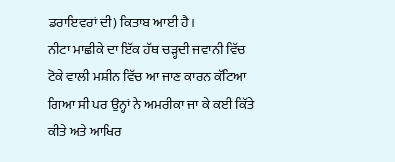ਡਰਾਇਵਰਾਂ ਦੀ) ਕਿਤਾਬ ਆਈ ਹੈ।
ਨੀਟਾ ਮਾਛੀਕੇ ਦਾ ਇੱਕ ਹੱਥ ਚੜ੍ਹਦੀ ਜਵਾਨੀ ਵਿੱਚ ਟੋਕੇ ਵਾਲੀ ਮਸ਼ੀਨ ਵਿੱਚ ਆ ਜਾਣ ਕਾਰਨ ਕੱਟਿਆ ਗਿਆ ਸੀ ਪਰ ਉਨ੍ਹਾਂ ਨੇ ਅਮਰੀਕਾ ਜਾ ਕੇ ਕਈ ਕਿੱਤੇ ਕੀਤੇ ਅਤੇ ਆਖਿਰ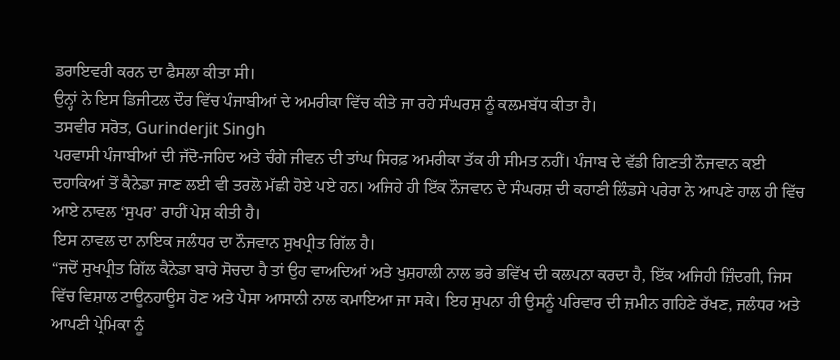ਡਰਾਇਵਰੀ ਕਰਨ ਦਾ ਫੈਸਲਾ ਕੀਤਾ ਸੀ।
ਉਨ੍ਹਾਂ ਨੇ ਇਸ ਡਿਜੀਟਲ ਦੌਰ ਵਿੱਚ ਪੰਜਾਬੀਆਂ ਦੇ ਅਮਰੀਕਾ ਵਿੱਚ ਕੀਤੇ ਜਾ ਰਹੇ ਸੰਘਰਸ਼ ਨੂੰ ਕਲਮਬੱਧ ਕੀਤਾ ਹੈ।
ਤਸਵੀਰ ਸਰੋਤ, Gurinderjit Singh
ਪਰਵਾਸੀ ਪੰਜਾਬੀਆਂ ਦੀ ਜੱਦੋ-ਜਹਿਦ ਅਤੇ ਚੰਗੇ ਜੀਵਨ ਦੀ ਤਾਂਘ ਸਿਰਫ਼ ਅਮਰੀਕਾ ਤੱਕ ਹੀ ਸੀਮਤ ਨਹੀਂ। ਪੰਜਾਬ ਦੇ ਵੱਡੀ ਗਿਣਤੀ ਨੌਜਵਾਨ ਕਈ ਦਹਾਕਿਆਂ ਤੋਂ ਕੈਨੇਡਾ ਜਾਣ ਲਈ ਵੀ ਤਰਲੋ ਮੱਛੀ ਹੋਏ ਪਏ ਹਨ। ਅਜਿਹੇ ਹੀ ਇੱਕ ਨੌਜਵਾਨ ਦੇ ਸੰਘਰਸ਼ ਦੀ ਕਹਾਣੀ ਲਿੰਡਸੇ ਪਰੇਰਾ ਨੇ ਆਪਣੇ ਹਾਲ ਹੀ ਵਿੱਚ ਆਏ ਨਾਵਲ ‘ਸੁਪਰ’ ਰਾਹੀਂ ਪੇਸ਼ ਕੀਤੀ ਹੈ।
ਇਸ ਨਾਵਲ ਦਾ ਨਾਇਕ ਜਲੰਧਰ ਦਾ ਨੌਜਵਾਨ ਸੁਖਪ੍ਰੀਤ ਗਿੱਲ ਹੈ।
“ਜਦੋਂ ਸੁਖਪ੍ਰੀਤ ਗਿੱਲ ਕੈਨੇਡਾ ਬਾਰੇ ਸੋਚਦਾ ਹੈ ਤਾਂ ਉਹ ਵਾਅਦਿਆਂ ਅਤੇ ਖੁਸ਼ਹਾਲੀ ਨਾਲ ਭਰੇ ਭਵਿੱਖ ਦੀ ਕਲਪਨਾ ਕਰਦਾ ਹੈ, ਇੱਕ ਅਜਿਹੀ ਜ਼ਿੰਦਗੀ, ਜਿਸ ਵਿੱਚ ਵਿਸ਼ਾਲ ਟਾਊਨਹਾਊਸ ਹੋਣ ਅਤੇ ਪੈਸਾ ਆਸਾਨੀ ਨਾਲ ਕਮਾਇਆ ਜਾ ਸਕੇ। ਇਹ ਸੁਪਨਾ ਹੀ ਉਸਨੂੰ ਪਰਿਵਾਰ ਦੀ ਜ਼ਮੀਨ ਗਹਿਣੇ ਰੱਖਣ, ਜਲੰਧਰ ਅਤੇ ਆਪਣੀ ਪ੍ਰੇਮਿਕਾ ਨੂੰ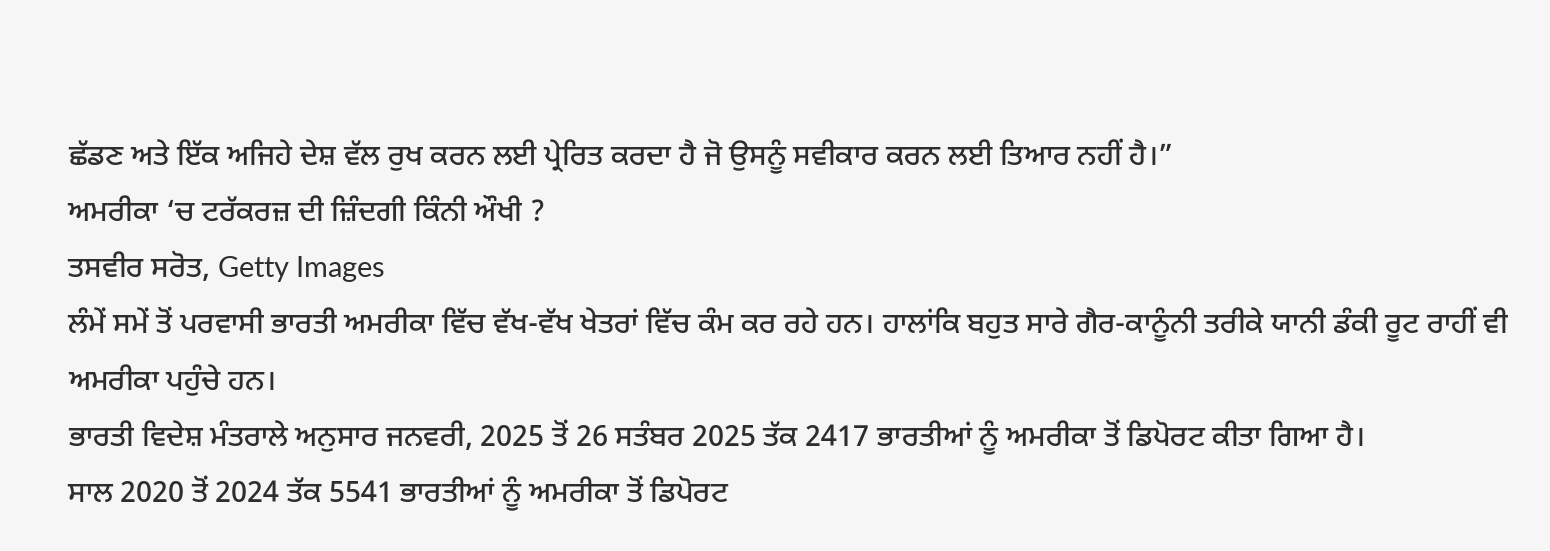ਛੱਡਣ ਅਤੇ ਇੱਕ ਅਜਿਹੇ ਦੇਸ਼ ਵੱਲ ਰੁਖ ਕਰਨ ਲਈ ਪ੍ਰੇਰਿਤ ਕਰਦਾ ਹੈ ਜੋ ਉਸਨੂੰ ਸਵੀਕਾਰ ਕਰਨ ਲਈ ਤਿਆਰ ਨਹੀਂ ਹੈ।”
ਅਮਰੀਕਾ ‘ਚ ਟਰੱਕਰਜ਼ ਦੀ ਜ਼ਿੰਦਗੀ ਕਿੰਨੀ ਔਖੀ ?
ਤਸਵੀਰ ਸਰੋਤ, Getty Images
ਲੰਮੇਂ ਸਮੇਂ ਤੋਂ ਪਰਵਾਸੀ ਭਾਰਤੀ ਅਮਰੀਕਾ ਵਿੱਚ ਵੱਖ-ਵੱਖ ਖੇਤਰਾਂ ਵਿੱਚ ਕੰਮ ਕਰ ਰਹੇ ਹਨ। ਹਾਲਾਂਕਿ ਬਹੁਤ ਸਾਰੇ ਗੈਰ-ਕਾਨੂੰਨੀ ਤਰੀਕੇ ਯਾਨੀ ਡੰਕੀ ਰੂਟ ਰਾਹੀਂ ਵੀ ਅਮਰੀਕਾ ਪਹੁੰਚੇ ਹਨ।
ਭਾਰਤੀ ਵਿਦੇਸ਼ ਮੰਤਰਾਲੇ ਅਨੁਸਾਰ ਜਨਵਰੀ, 2025 ਤੋਂ 26 ਸਤੰਬਰ 2025 ਤੱਕ 2417 ਭਾਰਤੀਆਂ ਨੂੰ ਅਮਰੀਕਾ ਤੋਂ ਡਿਪੋਰਟ ਕੀਤਾ ਗਿਆ ਹੈ।
ਸਾਲ 2020 ਤੋਂ 2024 ਤੱਕ 5541 ਭਾਰਤੀਆਂ ਨੂੰ ਅਮਰੀਕਾ ਤੋਂ ਡਿਪੋਰਟ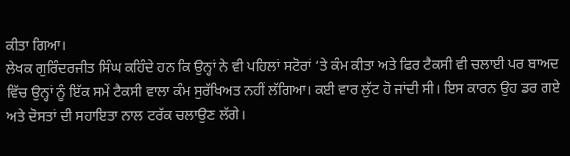ਕੀਤਾ ਗਿਆ।
ਲੇਖਕ ਗੁਰਿੰਦਰਜੀਤ ਸਿੰਘ ਕਹਿੰਦੇ ਹਨ ਕਿ ਉਨ੍ਹਾਂ ਨੇ ਵੀ ਪਹਿਲਾਂ ਸਟੋਰਾਂ ‘ਤੇ ਕੰਮ ਕੀਤਾ ਅਤੇ ਫਿਰ ਟੈਕਸੀ ਵੀ ਚਲਾਈ ਪਰ ਬਾਅਦ ਵਿੱਚ ਉਨ੍ਹਾਂ ਨੂੰ ਇੱਕ ਸਮੇਂ ਟੈਕਸੀ ਵਾਲਾ ਕੰਮ ਸੁਰੱਖਿਅਤ ਨਹੀਂ ਲੱਗਿਆ। ਕਈ ਵਾਰ ਲੁੱਟ ਹੋ ਜਾਂਦੀ ਸੀ। ਇਸ ਕਾਰਨ ਉਹ ਡਰ ਗਏ ਅਤੇ ਦੋਸਤਾਂ ਦੀ ਸਹਾਇਤਾ ਨਾਲ ਟਰੱਕ ਚਲਾਉਣ ਲੱਗੇ।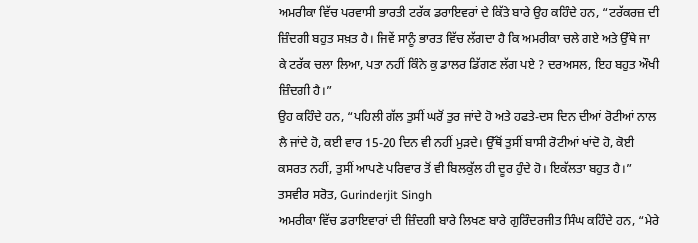ਅਮਰੀਕਾ ਵਿੱਚ ਪਰਵਾਸੀ ਭਾਰਤੀ ਟਰੱਕ ਡਰਾਇਵਰਾਂ ਦੇ ਕਿੱਤੇ ਬਾਰੇ ਉਹ ਕਹਿੰਦੇ ਹਨ, “ਟਰੱਕਰਜ਼ ਦੀ ਜ਼ਿੰਦਗੀ ਬਹੁਤ ਸਖ਼ਤ ਹੈ। ਜਿਵੇਂ ਸਾਨੂੰ ਭਾਰਤ ਵਿੱਚ ਲੱਗਦਾ ਹੈ ਕਿ ਅਮਰੀਕਾ ਚਲੇ ਗਏ ਅਤੇ ਉੱਥੇ ਜਾ ਕੇ ਟਰੱਕ ਚਲਾ ਲਿਆ, ਪਤਾ ਨਹੀਂ ਕਿੰਨੇ ਕੁ ਡਾਲਰ ਡਿੱਗਣ ਲੱਗ ਪਏ ? ਦਰਅਸਲ, ਇਹ ਬਹੁਤ ਔਖੀ ਜ਼ਿੰਦਗੀ ਹੈ।”
ਉਹ ਕਹਿੰਦੇ ਹਨ, “ਪਹਿਲੀ ਗੱਲ ਤੁਸੀਂ ਘਰੋਂ ਤੁਰ ਜਾਂਦੇ ਹੋ ਅਤੇ ਹਫਤੇ-ਦਸ ਦਿਨ ਦੀਆਂ ਰੋਟੀਆਂ ਨਾਲ ਲੈ ਜਾਂਦੇ ਹੋ, ਕਈ ਵਾਰ 15-20 ਦਿਨ ਵੀ ਨਹੀਂ ਮੁੜਦੇ। ਉੱਥੋਂ ਤੁਸੀਂ ਬਾਸੀ ਰੋਟੀਆਂ ਖਾਂਦੋ ਹੋ, ਕੋਈ ਕਸਰਤ ਨਹੀਂ, ਤੁਸੀਂ ਆਪਣੇ ਪਰਿਵਾਰ ਤੋਂ ਵੀ ਬਿਲਕੁੱਲ ਹੀ ਦੂਰ ਹੁੰਦੇ ਹੋ। ਇਕੱਲਤਾ ਬਹੁਤ ਹੈ।”
ਤਸਵੀਰ ਸਰੋਤ, Gurinderjit Singh
ਅਮਰੀਕਾ ਵਿੱਚ ਡਰਾਇਵਾਰਾਂ ਦੀ ਜ਼ਿੰਦਗੀ ਬਾਰੇ ਲਿਖਣ ਬਾਰੇ ਗੁਰਿੰਦਰਜੀਤ ਸਿੰਘ ਕਹਿੰਦੇ ਹਨ, “ਮੇਰੇ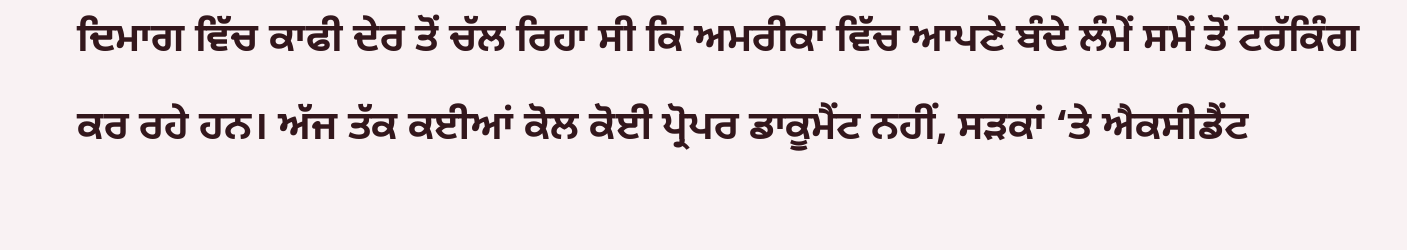ਦਿਮਾਗ ਵਿੱਚ ਕਾਫੀ ਦੇਰ ਤੋਂ ਚੱਲ ਰਿਹਾ ਸੀ ਕਿ ਅਮਰੀਕਾ ਵਿੱਚ ਆਪਣੇ ਬੰਦੇ ਲੰਮੇਂ ਸਮੇਂ ਤੋਂ ਟਰੱਕਿੰਗ ਕਰ ਰਹੇ ਹਨ। ਅੱਜ ਤੱਕ ਕਈਆਂ ਕੋਲ ਕੋਈ ਪ੍ਰੋਪਰ ਡਾਕੂਮੈਂਟ ਨਹੀਂ, ਸੜਕਾਂ ‘ਤੇ ਐਕਸੀਡੈਂਟ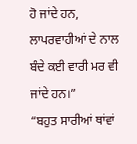ਹੋ ਜਾਂਦੇ ਹਨ, ਲਾਪਰਵਾਹੀਆਂ ਦੇ ਨਾਲ ਬੰਦੇ ਕਈ ਵਾਰੀ ਮਰ ਵੀ ਜਾਂਦੇ ਹਨ।”
“ਬਹੁਤ ਸਾਰੀਆਂ ਥਾਂਵਾਂ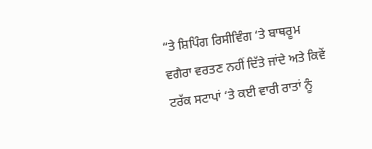“ਤੇ ਸ਼ਿਪਿੰਗ ਰਿਸੀਵਿੰਗ ‘ਤੇ ਬਾਥਰੂਮ ਵਗੈਰਾ ਵਰਤਣ ਨਹੀਂ ਦਿੱਤੇ ਜਾਂਦੇ ਅਤੇ ਕਿਵੇਂ ਟਰੱਕ ਸਟਾਪਾਂ ‘ਤੇ ਕਈ ਵਾਰੀ ਰਾਤਾਂ ਨੂੰ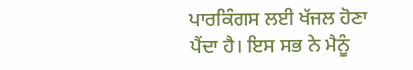ਪਾਰਕਿੰਗਸ ਲਈ ਖੱਜਲ ਹੋਣਾ ਪੈਂਦਾ ਹੈ। ਇਸ ਸਭ ਨੇ ਮੈਨੂੰ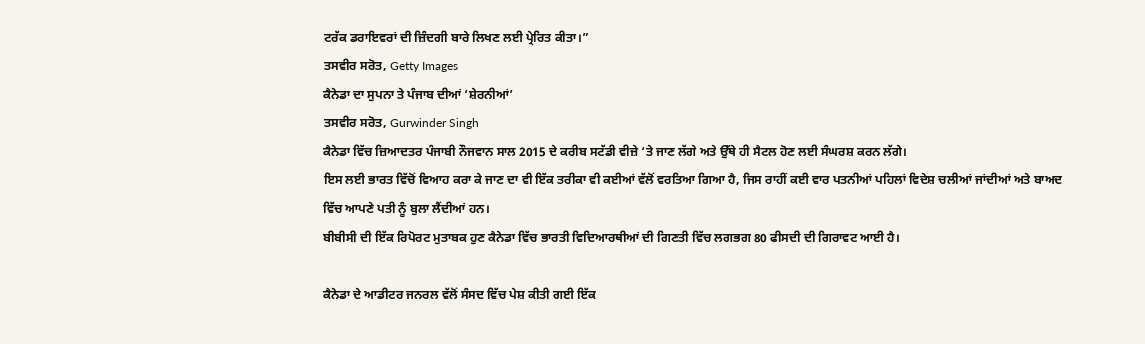ਟਰੱਕ ਡਰਾਇਵਰਾਂ ਦੀ ਜ਼ਿੰਦਗੀ ਬਾਰੇ ਲਿਖਣ ਲਈ ਪ੍ਰੇਰਿਤ ਕੀਤਾ।”
ਤਸਵੀਰ ਸਰੋਤ, Getty Images
ਕੈਨੇਡਾ ਦਾ ਸੁਪਨਾ ਤੇ ਪੰਜਾਬ ਦੀਆਂ ‘ਸ਼ੇਰਨੀਆਂ’
ਤਸਵੀਰ ਸਰੋਤ, Gurwinder Singh
ਕੈਨੇਡਾ ਵਿੱਚ ਜ਼ਿਆਦਤਰ ਪੰਜਾਬੀ ਨੌਜਵਾਨ ਸਾਲ 2015 ਦੇ ਕਰੀਬ ਸਟੱਡੀ ਵੀਜ਼ੇ ‘ਤੇ ਜਾਣ ਲੱਗੇ ਅਤੇ ਉੱਥੇ ਹੀ ਸੈਟਲ ਹੋਣ ਲਈ ਸੰਘਰਸ਼ ਕਰਨ ਲੱਗੇ।
ਇਸ ਲਈ ਭਾਰਤ ਵਿੱਚੋਂ ਵਿਆਹ ਕਰਾ ਕੇ ਜਾਣ ਦਾ ਵੀ ਇੱਕ ਤਰੀਕਾ ਵੀ ਕਈਆਂ ਵੱਲੋਂ ਵਰਤਿਆ ਗਿਆ ਹੈ, ਜਿਸ ਰਾਹੀਂ ਕਈ ਵਾਰ ਪਤਨੀਆਂ ਪਹਿਲਾਂ ਵਿਦੇਸ਼ ਚਲੀਆਂ ਜਾਂਦੀਆਂ ਅਤੇ ਬਾਅਦ ਵਿੱਚ ਆਪਣੇ ਪਤੀ ਨੂੰ ਬੁਲਾ ਲੈਂਦੀਆਂ ਹਨ।
ਬੀਬੀਸੀ ਦੀ ਇੱਕ ਰਿਪੋਰਟ ਮੁਤਾਬਕ ਹੁਣ ਕੈਨੇਡਾ ਵਿੱਚ ਭਾਰਤੀ ਵਿਦਿਆਰਥੀਆਂ ਦੀ ਗਿਣਤੀ ਵਿੱਚ ਲਗਭਗ 80 ਫੀਸਦੀ ਦੀ ਗਿਰਾਵਟ ਆਈ ਹੈ।

ਕੈਨੇਡਾ ਦੇ ਆਡੀਟਰ ਜਨਰਲ ਵੱਲੋਂ ਸੰਸਦ ਵਿੱਚ ਪੇਸ਼ ਕੀਤੀ ਗਈ ਇੱਕ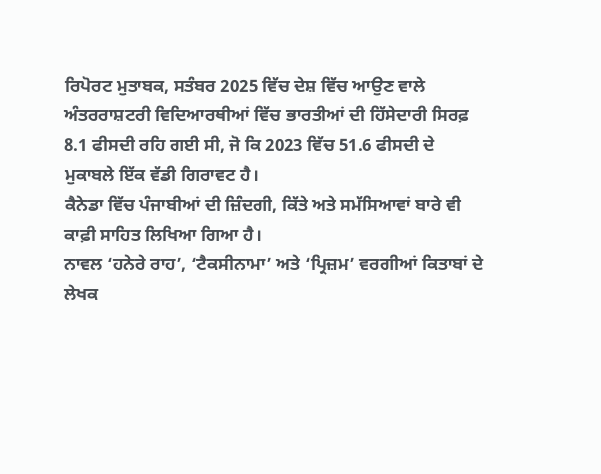ਰਿਪੋਰਟ ਮੁਤਾਬਕ, ਸਤੰਬਰ 2025 ਵਿੱਚ ਦੇਸ਼ ਵਿੱਚ ਆਉਣ ਵਾਲੇ ਅੰਤਰਰਾਸ਼ਟਰੀ ਵਿਦਿਆਰਥੀਆਂ ਵਿੱਚ ਭਾਰਤੀਆਂ ਦੀ ਹਿੱਸੇਦਾਰੀ ਸਿਰਫ਼ 8.1 ਫੀਸਦੀ ਰਹਿ ਗਈ ਸੀ, ਜੋ ਕਿ 2023 ਵਿੱਚ 51.6 ਫੀਸਦੀ ਦੇ ਮੁਕਾਬਲੇ ਇੱਕ ਵੱਡੀ ਗਿਰਾਵਟ ਹੈ।
ਕੈਨੇਡਾ ਵਿੱਚ ਪੰਜਾਬੀਆਂ ਦੀ ਜ਼ਿੰਦਗੀ, ਕਿੱਤੇ ਅਤੇ ਸਮੱਸਿਆਵਾਂ ਬਾਰੇ ਵੀ ਕਾਫ਼ੀ ਸਾਹਿਤ ਲਿਖਿਆ ਗਿਆ ਹੈ।
ਨਾਵਲ ‘ਹਨੇਰੇ ਰਾਹ’, ‘ਟੈਕਸੀਨਾਮਾ’ ਅਤੇ ‘ਪ੍ਰਿਜ਼ਮ’ ਵਰਗੀਆਂ ਕਿਤਾਬਾਂ ਦੇ ਲੇਖਕ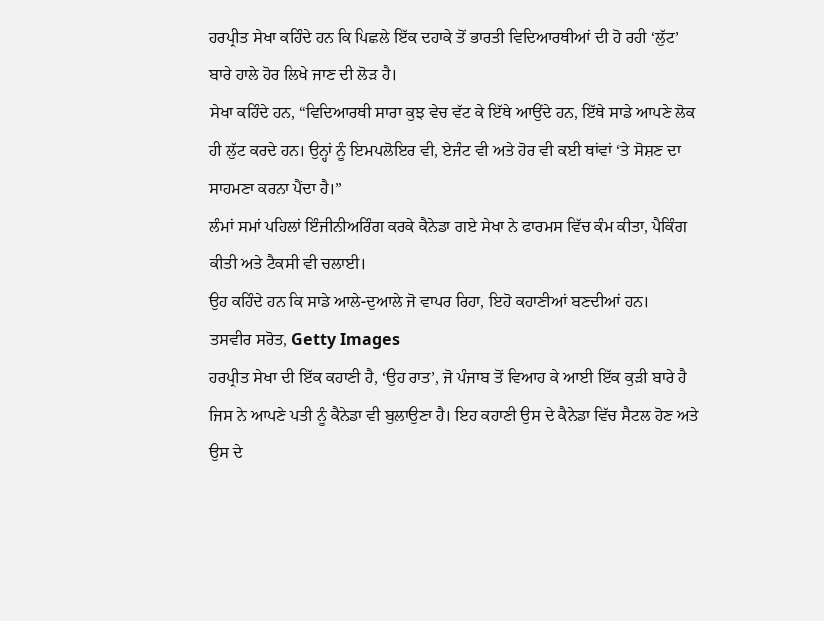ਹਰਪ੍ਰੀਤ ਸੇਖਾ ਕਹਿੰਦੇ ਹਨ ਕਿ ਪਿਛਲੇ ਇੱਕ ਦਹਾਕੇ ਤੋਂ ਭਾਰਤੀ ਵਿਦਿਆਰਥੀਆਂ ਦੀ ਹੋ ਰਹੀ ‘ਲੁੱਟ’ ਬਾਰੇ ਹਾਲੇ ਹੋਰ ਲਿਖੇ ਜਾਣ ਦੀ ਲੋੜ ਹੈ।
ਸੇਖਾ ਕਹਿੰਦੇ ਹਨ, “ਵਿਦਿਆਰਥੀ ਸਾਰਾ ਕੁਝ ਵੇਚ ਵੱਟ ਕੇ ਇੱਥੇ ਆਉਂਦੇ ਹਨ, ਇੱਥੇ ਸਾਡੇ ਆਪਣੇ ਲੋਕ ਹੀ ਲੁੱਟ ਕਰਦੇ ਹਨ। ਉਨ੍ਹਾਂ ਨੂੰ ਇਮਪਲੋਇਰ ਵੀ, ਏਜੰਟ ਵੀ ਅਤੇ ਹੋਰ ਵੀ ਕਈ ਥਾਂਵਾਂ ‘ਤੇ ਸੋਸ਼ਣ ਦਾ ਸਾਹਮਣਾ ਕਰਨਾ ਪੈਂਦਾ ਹੈ।”
ਲੰਮਾਂ ਸਮਾਂ ਪਹਿਲਾਂ ਇੰਜੀਨੀਅਰਿੰਗ ਕਰਕੇ ਕੈਨੇਡਾ ਗਏ ਸੇਖਾ ਨੇ ਫਾਰਮਸ ਵਿੱਚ ਕੰਮ ਕੀਤਾ, ਪੈਕਿੰਗ ਕੀਤੀ ਅਤੇ ਟੈਕਸੀ ਵੀ ਚਲਾਈ।
ਉਹ ਕਹਿੰਦੇ ਹਨ ਕਿ ਸਾਡੇ ਆਲੇ-ਦੁਆਲੇ ਜੋ ਵਾਪਰ ਰਿਹਾ, ਇਹੋ ਕਹਾਣੀਆਂ ਬਣਦੀਆਂ ਹਨ।
ਤਸਵੀਰ ਸਰੋਤ, Getty Images
ਹਰਪ੍ਰੀਤ ਸੇਖਾ ਦੀ ਇੱਕ ਕਹਾਣੀ ਹੈ, ‘ਉਹ ਰਾਤ’, ਜੋ ਪੰਜਾਬ ਤੋਂ ਵਿਆਹ ਕੇ ਆਈ ਇੱਕ ਕੁੜੀ ਬਾਰੇ ਹੈ ਜਿਸ ਨੇ ਆਪਣੇ ਪਤੀ ਨੂੰ ਕੈਨੇਡਾ ਵੀ ਬੁਲਾਉਣਾ ਹੈ। ਇਹ ਕਹਾਣੀ ਉਸ ਦੇ ਕੈਨੇਡਾ ਵਿੱਚ ਸੈਟਲ ਹੋਣ ਅਤੇ ਉਸ ਦੇ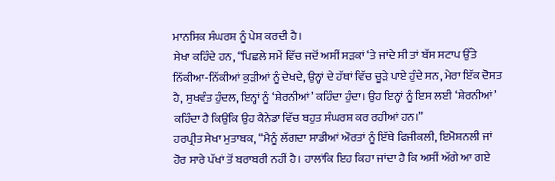ਮਾਨਸਿਕ ਸੰਘਰਸ਼ ਨੂੰ ਪੇਸ਼ ਕਰਦੀ ਹੈ।
ਸੇਖਾ ਕਹਿੰਦੇ ਹਨ, “ਪਿਛਲੇ ਸਮੇਂ ਵਿੱਚ ਜਦੋਂ ਅਸੀਂ ਸੜਕਾਂ ‘ਤੇ ਜਾਂਦੇ ਸੀ ਤਾਂ ਬੱਸ ਸਟਾਪ ਉੱਤੇ ਨਿੱਕੀਆ-ਨਿੱਕੀਆਂ ਕੁੜੀਆਂ ਨੂੰ ਦੇਖਦੇ, ਉਨ੍ਹਾਂ ਦੇ ਹੱਥਾਂ ਵਿੱਚ ਚੂੜੇ ਪਾਏ ਹੁੰਦੇ ਸਨ, ਮੇਰਾ ਇੱਕ ਦੋਸਤ ਹੈ, ਸੁਖਵੰਤ ਹੁੰਦਲ, ਇਨ੍ਹਾਂ ਨੂੰ ‘ਸ਼ੇਰਨੀਆਂ’ ਕਹਿੰਦਾ ਹੁੰਦਾ। ਉਹ ਇਨ੍ਹਾਂ ਨੂੰ ਇਸ ਲਈ ‘ਸ਼ੇਰਨੀਆਂ’ ਕਹਿੰਦਾ ਹੈ ਕਿਉਂਕਿ ਉਹ ਕੈਨੇਡਾ ਵਿੱਚ ਬਹੁਤ ਸੰਘਰਸ਼ ਕਰ ਰਹੀਆਂ ਹਨ।”
ਹਰਪ੍ਰੀਤ ਸੇਖਾ ਮੁਤਾਬਕ, “ਮੈਨੂੰ ਲੱਗਦਾ ਸਾਡੀਆਂ ਔਰਤਾਂ ਨੂੰ ਇੱਥੇ ਫਿਜੀਕਲੀ, ਇਮੋਸ਼ਨਲੀ ਜਾਂ ਹੋਰ ਸਾਰੇ ਪੱਖਾਂ ਤੋਂ ਬਰਾਬਰੀ ਨਹੀਂ ਹੈ। ਹਾਲਾਂਕਿ ਇਹ ਕਿਹਾ ਜਾਂਦਾ ਹੈ ਕਿ ਅਸੀਂ ਅੱਗੇ ਆ ਗਏ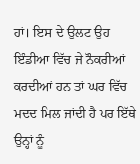ਹਾਂ। ਇਸ ਦੇ ਉਲਟ ਉਹ ਇੰਡੀਆ ਵਿੱਚ ਜੇ ਨੌਕਰੀਆਂ ਕਰਦੀਆਂ ਹਨ ਤਾਂ ਘਰ ਵਿੱਚ ਮਦਦ ਮਿਲ ਜਾਂਦੀ ਹੈ ਪਰ ਇੱਥੇ ਉਨ੍ਹਾਂ ਨੂੰ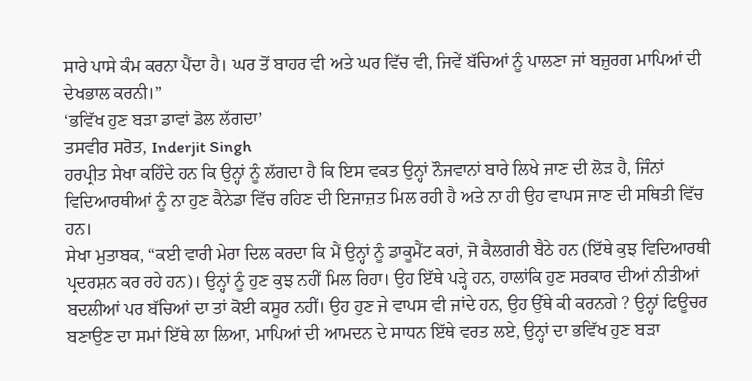ਸਾਰੇ ਪਾਸੇ ਕੰਮ ਕਰਨਾ ਪੈਂਦਾ ਹੈ। ਘਰ ਤੋਂ ਬਾਹਰ ਵੀ ਅਤੇ ਘਰ ਵਿੱਚ ਵੀ, ਜਿਵੇਂ ਬੱਚਿਆਂ ਨੂੰ ਪਾਲਣਾ ਜਾਂ ਬਜ਼ੁਰਗ ਮਾਪਿਆਂ ਦੀ ਦੇਖਭਾਲ ਕਰਨੀ।”
‘ਭਵਿੱਖ ਹੁਣ ਬੜਾ ਡਾਵਾਂ ਡੋਲ ਲੱਗਦਾ’
ਤਸਵੀਰ ਸਰੋਤ, Inderjit Singh
ਹਰਪ੍ਰੀਤ ਸੇਖਾ ਕਹਿੰਦੇ ਹਨ ਕਿ ਉਨ੍ਹਾਂ ਨੂੰ ਲੱਗਦਾ ਹੈ ਕਿ ਇਸ ਵਕਤ ਉਨ੍ਹਾਂ ਨੌਜਵਾਨਾਂ ਬਾਰੇ ਲਿਖੇ ਜਾਣ ਦੀ ਲੋੜ ਹੈ, ਜਿੰਨਾਂ ਵਿਦਿਆਰਥੀਆਂ ਨੂੰ ਨਾ ਹੁਣ ਕੈਨੇਡਾ ਵਿੱਚ ਰਹਿਣ ਦੀ ਇਜਾਜ਼ਤ ਮਿਲ ਰਹੀ ਹੈ ਅਤੇ ਨਾ ਹੀ ਉਹ ਵਾਪਸ ਜਾਣ ਦੀ ਸਥਿਤੀ ਵਿੱਚ ਹਨ।
ਸੇਖਾ ਮੁਤਾਬਕ, “ਕਈ ਵਾਰੀ ਮੇਰਾ ਦਿਲ ਕਰਦਾ ਕਿ ਮੈਂ ਉਨ੍ਹਾਂ ਨੂੰ ਡਾਕੂਮੈਂਟ ਕਰਾਂ, ਜੋ ਕੈਲਗਰੀ ਬੈਠੇ ਹਨ (ਇੱਥੇ ਕੁਝ ਵਿਦਿਆਰਥੀ ਪ੍ਰਦਰਸ਼ਨ ਕਰ ਰਹੇ ਹਨ)। ਉਨ੍ਹਾਂ ਨੂੰ ਹੁਣ ਕੁਝ ਨਹੀਂ ਮਿਲ ਰਿਹਾ। ਉਹ ਇੱਥੇ ਪੜ੍ਹੇ ਹਨ, ਹਾਲਾਂਕਿ ਹੁਣ ਸਰਕਾਰ ਦੀਆਂ ਨੀਤੀਆਂ ਬਦਲੀਆਂ ਪਰ ਬੱਚਿਆਂ ਦਾ ਤਾਂ ਕੋਈ ਕਸੂਰ ਨਹੀਂ। ਉਹ ਹੁਣ ਜੇ ਵਾਪਸ ਵੀ ਜਾਂਦੇ ਹਨ, ਉਹ ਉੱਥੇ ਕੀ ਕਰਨਗੇ ? ਉਨ੍ਹਾਂ ਫਿਊਚਰ ਬਣਾਉਣ ਦਾ ਸਮਾਂ ਇੱਥੇ ਲਾ ਲਿਆ, ਮਾਪਿਆਂ ਦੀ ਆਮਦਨ ਦੇ ਸਾਧਨ ਇੱਥੇ ਵਰਤ ਲਏ, ਉਨ੍ਹਾਂ ਦਾ ਭਵਿੱਖ ਹੁਣ ਬੜਾ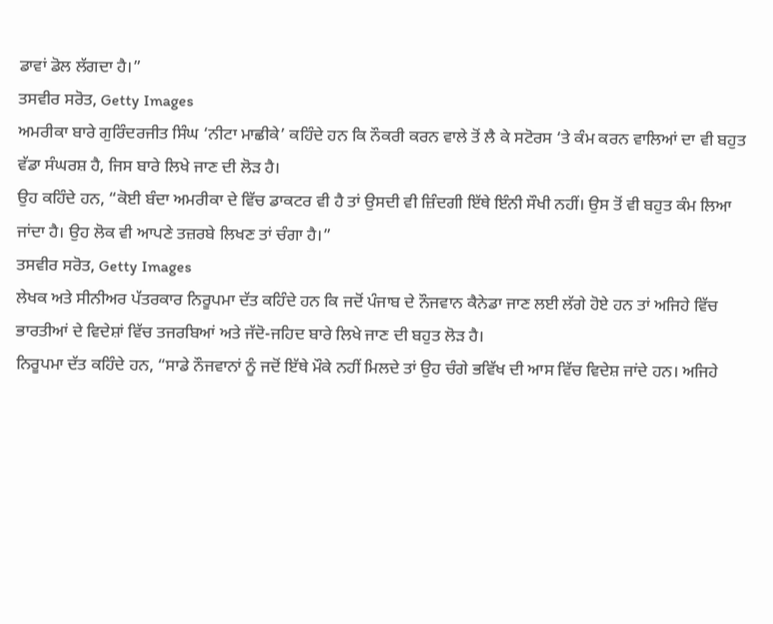ਡਾਵਾਂ ਡੋਲ ਲੱਗਦਾ ਹੈ।”
ਤਸਵੀਰ ਸਰੋਤ, Getty Images
ਅਮਰੀਕਾ ਬਾਰੇ ਗੁਰਿੰਦਰਜੀਤ ਸਿੰਘ ‘ਨੀਟਾ ਮਾਛੀਕੇ’ ਕਹਿੰਦੇ ਹਨ ਕਿ ਨੌਕਰੀ ਕਰਨ ਵਾਲੇ ਤੋਂ ਲੈ ਕੇ ਸਟੋਰਸ ‘ਤੇ ਕੰਮ ਕਰਨ ਵਾਲਿਆਂ ਦਾ ਵੀ ਬਹੁਤ ਵੱਡਾ ਸੰਘਰਸ਼ ਹੈ, ਜਿਸ ਬਾਰੇ ਲਿਖੇ ਜਾਣ ਦੀ ਲੋੜ ਹੈ।
ਉਹ ਕਹਿੰਦੇ ਹਨ, “ਕੋਈ ਬੰਦਾ ਅਮਰੀਕਾ ਦੇ ਵਿੱਚ ਡਾਕਟਰ ਵੀ ਹੈ ਤਾਂ ਉਸਦੀ ਵੀ ਜ਼ਿੰਦਗੀ ਇੱਥੇ ਇੰਨੀ ਸੌਖੀ ਨਹੀਂ। ਉਸ ਤੋਂ ਵੀ ਬਹੁਤ ਕੰਮ ਲਿਆ ਜਾਂਦਾ ਹੈ। ਉਹ ਲੋਕ ਵੀ ਆਪਣੇ ਤਜ਼ਰਬੇ ਲਿਖਣ ਤਾਂ ਚੰਗਾ ਹੈ।”
ਤਸਵੀਰ ਸਰੋਤ, Getty Images
ਲੇਖਕ ਅਤੇ ਸੀਨੀਅਰ ਪੱਤਰਕਾਰ ਨਿਰੂਪਮਾ ਦੱਤ ਕਹਿੰਦੇ ਹਨ ਕਿ ਜਦੋਂ ਪੰਜਾਬ ਦੇ ਨੌਜਵਾਨ ਕੈਨੇਡਾ ਜਾਣ ਲਈ ਲੱਗੇ ਹੋਏ ਹਨ ਤਾਂ ਅਜਿਹੇ ਵਿੱਚ ਭਾਰਤੀਆਂ ਦੇ ਵਿਦੇਸ਼ਾਂ ਵਿੱਚ ਤਜਰਬਿਆਂ ਅਤੇ ਜੱਦੋ-ਜਹਿਦ ਬਾਰੇ ਲਿਖੇ ਜਾਣ ਦੀ ਬਹੁਤ ਲੋੜ ਹੈ।
ਨਿਰੂਪਮਾ ਦੱਤ ਕਹਿੰਦੇ ਹਨ, “ਸਾਡੇ ਨੌਜਵਾਨਾਂ ਨੂੰ ਜਦੋਂ ਇੱਥੇ ਮੌਕੇ ਨਹੀਂ ਮਿਲਦੇ ਤਾਂ ਉਹ ਚੰਗੇ ਭਵਿੱਖ ਦੀ ਆਸ ਵਿੱਚ ਵਿਦੇਸ਼ ਜਾਂਦੇ ਹਨ। ਅਜਿਹੇ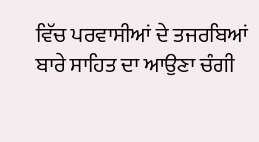ਵਿੱਚ ਪਰਵਾਸੀਆਂ ਦੇ ਤਜਰਬਿਆਂ ਬਾਰੇ ਸਾਹਿਤ ਦਾ ਆਉਣਾ ਚੰਗੀ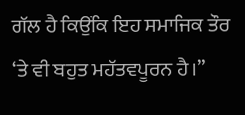ਗੱਲ ਹੈ ਕਿਉਂਕਿ ਇਹ ਸਮਾਜਿਕ ਤੌਰ ‘ਤੇ ਵੀ ਬਹੁਤ ਮਹੱਤਵਪੂਰਨ ਹੈ।”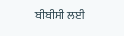ਬੀਬੀਸੀ ਲਈ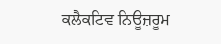ਕਲੈਕਟਿਵ ਨਿਊਜ਼ਰੂਮ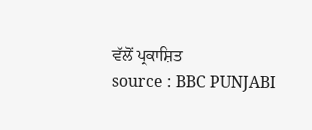ਵੱਲੋਂ ਪ੍ਰਕਾਸ਼ਿਤ
source : BBC PUNJABI